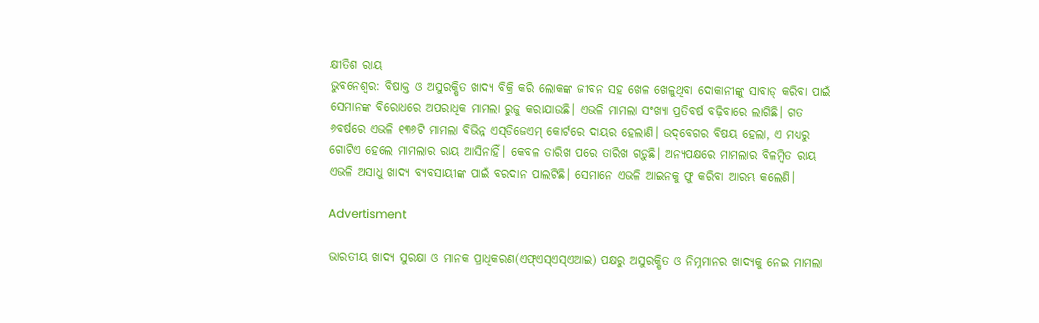କ୍ଷୀତିଶ ରାୟ
ଭୁବନେଶ୍ବର: ବିଷାକ୍ତ ଓ ଅସୁରକ୍ଷିତ ଖାଦ୍ୟ ବିକ୍ରି କରି ଲୋକଙ୍କ ଜୀବନ ସହ ଖେଳ ଖେଳୁଥିବା ଦୋକାନୀଙ୍କୁ ସାବାଡ୍‌ କରିବା ପାଇଁ ସେମାନଙ୍କ ବିରୋଧରେ ଅପରାଧିକ ମାମଲା ରୁଜୁ କରାଯାଉଛି। ଏଭଳି ମାମଲା ସଂଖ୍ୟା ପ୍ରତିବର୍ଷ ବଢ଼ିବାରେ ଲାଗିଛି। ଗତ ୬ବର୍ଷରେ ଏଭଳି ୧୩୬ଟି ମାମଲା ବିଭିନ୍ନ ଏସ୍‌ଡିଜେଏମ୍‌ କୋର୍ଟରେ ଦାୟର ହେଲାଣି। ଉଦ୍‌ବେଗର ବିଷୟ ହେଲା, ଏ ମଧ୍ୟରୁ ଗୋଟିଏ ହେଲେ ମାମଲାର ରାୟ ଆସିନାହିଁ। କେବଳ ତାରିଖ ପରେ ତାରିଖ ଗଡ଼ୁଛି। ଅନ୍ୟପକ୍ଷରେ ମାମଲାର ବିଳମ୍ବିତ ରାୟ ଏଭଳି ଅସାଧୁ ଖାଦ୍ୟ ବ୍ୟବସାୟୀଙ୍କ ପାଇଁ ବରଦାନ ପାଲଟିଛି। ସେମାନେ ଏଭଳି ଆଇନକୁ ଫୁ କରିବା ଆରମ୍ଭ କଲେଣି।

Advertisment

ଭାରତୀୟ ଖାଦ୍ୟ ସୁରକ୍ଷା ଓ ମାନକ ପ୍ରାଧିକରଣ(ଏଫ୍‌ଏସ୍‌ଏସ୍‌ଏଆଇ) ପକ୍ଷରୁ ଅସୁରକ୍ଷିତ ଓ ନିମ୍ନମାନର ଖାଦ୍ୟକୁ ନେଇ ମାମଲା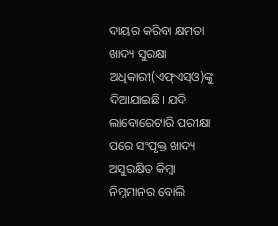ଦାୟର କରିବା କ୍ଷମତା ଖାଦ୍ୟ ସୁରକ୍ଷା ଅଧିକାରୀ(ଏଫ୍‌ଏସ୍‌ଓ)ଙ୍କୁ ଦିଆଯାଇଛି। ଯଦି ଲାବୋରେଟାରି ପରୀକ୍ଷା ପରେ ସଂପୃକ୍ତ ଖାଦ୍ୟ ଅସୁରକ୍ଷିତ କିମ୍ବା ନିମ୍ନମାନର ବୋଲି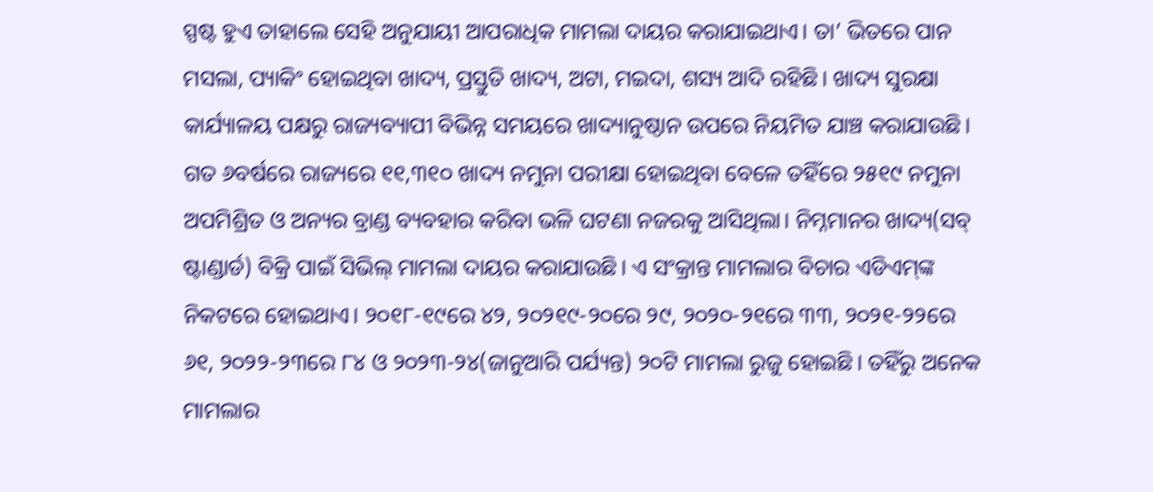ସ୍ପଷ୍ଟ ହୁଏ ତାହାଲେ ସେହି ଅନୁଯାୟୀ ଆପରାଧିକ ମାମଲା ଦାୟର କରାଯାଇଥାଏ। ତା’ ଭିତରେ ପାନ ମସଲା, ପ୍ୟାକିଂ ହୋଇଥିବା ଖାଦ୍ୟ, ପ୍ରସ୍ତୁତି ଖାଦ୍ୟ, ଅଟା, ମଇଦା, ଶସ୍ୟ ଆଦି ରହିଛି। ଖାଦ୍ୟ ସୁରକ୍ଷା କାର୍ଯ୍ୟାଳୟ ପକ୍ଷରୁ ରାଜ୍ୟବ୍ୟାପୀ ବିଭିନ୍ନ ସମୟରେ ଖାଦ୍ୟାନୁଷ୍ଠାନ ଉପରେ ନିୟମିତ ଯାଞ୍ଚ କରାଯାଉଛି। ଗତ ୬ବର୍ଷରେ ରାଜ୍ୟରେ ୧୧,୩୧୦ ଖାଦ୍ୟ ନମୁନା ପରୀକ୍ଷା ହୋଇଥିବା ବେଳେ ତହିଁରେ ୨୫୧୯ ନମୁନା ଅପମିଶ୍ରିତ ଓ ଅନ୍ୟର ବ୍ରାଣ୍ଡ ବ୍ୟବହାର କରିବା ଭଳି ଘଟଣା ନଜରକୁ ଆସିଥିଲା। ନିମ୍ନମାନର ଖାଦ୍ୟ(ସବ୍ ଷ୍ଟାଣ୍ଡାର୍ଡ) ବିକ୍ରି ପାଇଁ ସିଭିଲ୍‌ ମାମଲା ଦାୟର କରାଯାଉଛି। ଏ ସଂକ୍ରାନ୍ତ ମାମଲାର ବିଚାର ଏଡିଏମ୍‌ଙ୍କ ନିକଟରେ ହୋଇଥାଏ। ୨୦୧୮-୧୯ରେ ୪୨, ୨୦୨୧୯-୨୦ରେ ୨୯, ୨୦୨୦-୨୧ରେ ୩୩, ୨୦୨୧-୨୨ରେ ୬୧, ୨୦୨୨-୨୩ରେ ୮୪ ଓ ୨୦୨୩-୨୪(ଜାନୁଆରି ପର୍ଯ୍ୟନ୍ତ) ୨୦ଟି ମାମଲା ରୁଜୁ ହୋଇଛି। ତହିଁରୁ ଅନେକ ମାମଲାର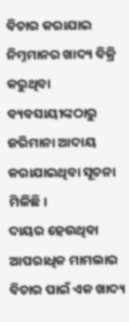ବିଚାର କରାଯାଇ ନିମ୍ନମାନର ଖାଦ୍ୟ ବିକ୍ରି କରୁଥିବା ବ୍ୟବସାୟୀଙ୍କଠାରୁ ଜରିମାନା ଆଦାୟ କରାଯାଇଥିବା ସୂଚନା ମିଳିଛି।
ଦାୟର ହେଉଥିବା ଆପରାଧିକ ମାମଲାର ବିଚାର ପାଇଁ ଏକ ଖାଦ୍ୟ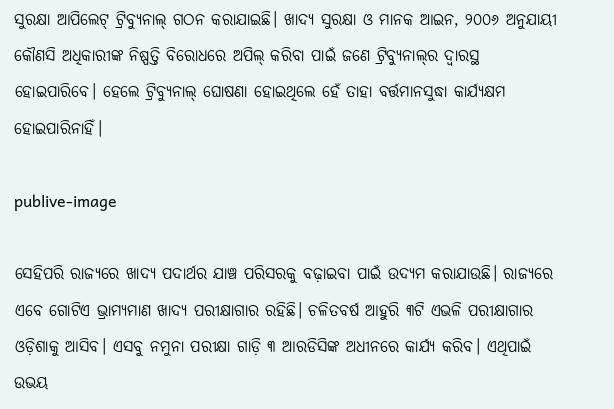ସୁରକ୍ଷା ଆପିଲେଟ୍‌ ଟ୍ରିବ୍ୟୁନାଲ୍‌ ଗଠନ କରାଯାଇଛି। ଖାଦ୍ୟ ସୁରକ୍ଷା ଓ ମାନକ ଆଇନ, ୨୦୦୬ ଅନୁଯାୟୀ କୌଣସି ଅଧିକାରୀଙ୍କ ନିଷ୍ପତ୍ତି ବିରୋଧରେ ଅପିଲ୍‌ କରିବା ପାଇଁ ଜଣେ ଟ୍ରିବ୍ୟୁନାଲ୍‌ର ଦ୍ବାରସ୍ଥ ହୋଇପାରିବେ। ହେଲେ ଟ୍ରିବ୍ୟୁନାଲ୍‌ ଘୋଷଣା ହୋଇଥିଲେ ହେଁ ତାହା ବର୍ତ୍ତମାନସୁଦ୍ଧା କାର୍ଯ୍ୟକ୍ଷମ ହୋଇପାରିନାହିଁ।

publive-image

ସେହିପରି ରାଜ୍ୟ‌ରେ ଖାଦ୍ୟ ପଦାର୍ଥର ଯାଞ୍ଚ ପରିସରକୁ ବଢ଼ାଇବା ପାଇଁ ଉଦ୍ୟମ କରାଯାଉଛି। ରାଜ୍ୟରେ ଏବେ ଗୋଟିଏ ଭ୍ରାମ୍ୟମାଣ ଖାଦ୍ୟ ପରୀକ୍ଷାଗାର ରହିଛି। ଚଳିତବର୍ଷ ଆହୁରି ୩ଟି ଏଭଳି ପରୀକ୍ଷାଗାର ଓଡ଼ିଶାକୁ ଆସିବ। ଏସବୁ ନମୁନା ପରୀକ୍ଷା ଗାଡ଼ି ୩ ଆରଡିସିଙ୍କ ଅଧୀନରେ କାର୍ଯ୍ୟ କରିବ। ଏଥିପାଇଁ ଉଭୟ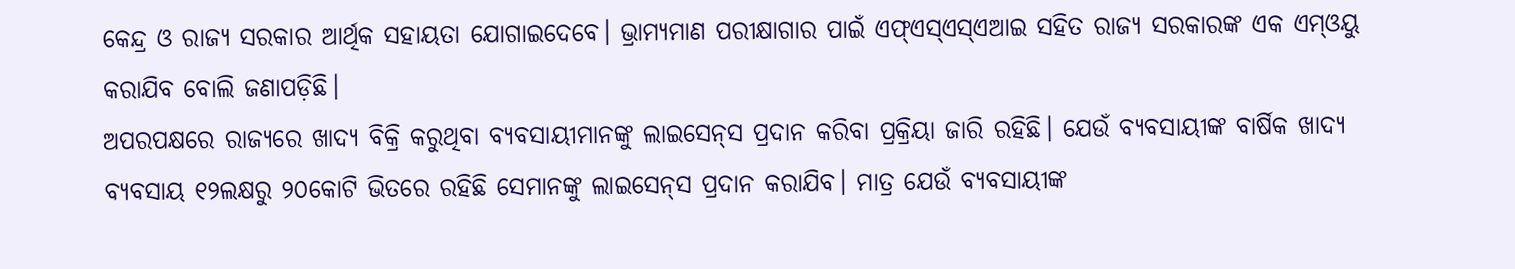କେନ୍ଦ୍ର ଓ ରାଜ୍ୟ ସରକାର ଆର୍ଥିକ ସହାୟତା ଯୋଗାଇଦେବେ। ଭ୍ରାମ୍ୟମାଣ ପରୀକ୍ଷାଗାର ପାଇଁ ଏଫ୍‌ଏସ୍‌ଏସ୍‌ଏଆଇ ସହିତ ରାଜ୍ୟ ସରକାରଙ୍କ ଏକ ଏମ୍‌ଓୟୁ କରାଯିବ ବୋଲି ଜଣାପଡ଼ିଛି।
ଅପରପକ୍ଷରେ ରାଜ୍ୟରେ ଖାଦ୍ୟ ବିକ୍ରି କରୁଥିବା ବ୍ୟବସାୟୀମାନଙ୍କୁ ଲାଇସେନ୍‌ସ ପ୍ରଦାନ କରିବା ପ୍ରକ୍ରିୟା ଜାରି ରହିଛି। ଯେଉଁ ବ୍ୟବସାୟୀଙ୍କ ବାର୍ଷିକ ଖାଦ୍ୟ ବ୍ୟବସାୟ ୧୨ଲକ୍ଷରୁ ୨୦କୋଟି ଭିତରେ ରହିଛି ସେମାନଙ୍କୁ ଲାଇସେନ୍‌ସ ପ୍ରଦାନ କରାଯିବ। ମାତ୍ର ଯେଉଁ ବ୍ୟବସାୟୀଙ୍କ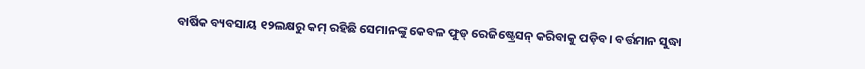ବାର୍ଷିକ ବ୍ୟବସାୟ ୧୨ଲକ୍ଷରୁ କମ୍ ରହିଛି ସେମାନଙ୍କୁ କେବଳ ଫୁଡ୍‌ ରେଜିଷ୍ଟ୍ରେସନ୍‌ କରିବାକୁ ପଡ଼ିବ। ବର୍ତ୍ତମାନ ସୁଦ୍ଧା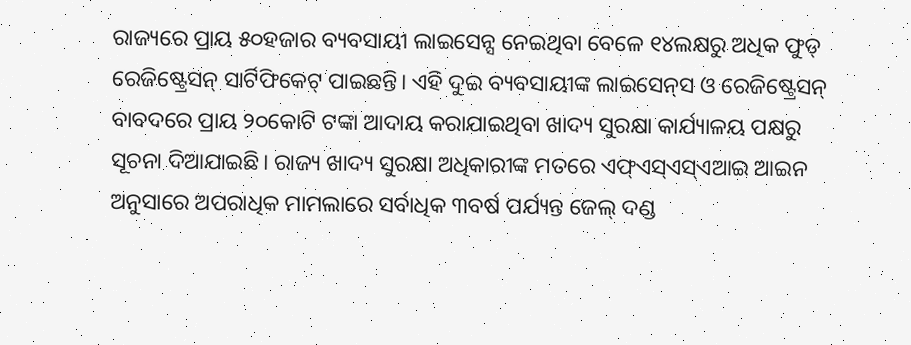ରାଜ୍ୟରେ ପ୍ରାୟ ୫୦ହଜାର ବ୍ୟବସାୟୀ ଲାଇସେନ୍ସ ନେଇଥିବା ବେଳେ ୧୪ଲକ୍ଷରୁ ଅଧିକ ଫୁଡ୍‌ ରେଜିଷ୍ଟ୍ରେସନ୍ ସାର୍ଟିଫିକେଟ୍‌ ପାଇଛନ୍ତି। ଏହି ଦୁଇ ବ୍ୟବସାୟୀଙ୍କ ଲାଇସେନ୍‌ସ ଓ ରେଜିଷ୍ଟ୍ରେସନ୍ ବାବଦରେ ପ୍ରାୟ ୨୦କୋଟି ଟଙ୍କା ଆଦାୟ କରାଯାଇଥିବା ଖାଦ୍ୟ ସୁରକ୍ଷା କାର୍ଯ୍ୟାଳୟ ପକ୍ଷରୁ ସୂଚନା ଦିଆଯାଇଛି। ରାଜ୍ୟ ଖାଦ୍ୟ ସୁରକ୍ଷା ଅଧିକାରୀଙ୍କ ମତରେ ଏଫ୍‌ଏସ୍‌ଏସ୍‌ଏଆଇ ଆଇନ ଅନୁସାରେ ଅପରାଧିକ ମାମଲାରେ ସର୍ବାଧିକ ୩ବର୍ଷ ପର୍ଯ୍ୟନ୍ତ ଜେଲ୍ ଦଣ୍ଡ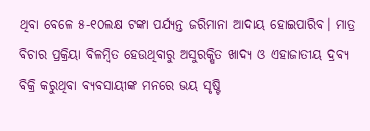ଥିବା ବେଳେ ୫-୧୦ଲକ୍ଷ ଟଙ୍କା ପର୍ଯ୍ୟନ୍ତ ଜରିମାନା ଆଦାୟ ହୋଇପାରିବ। ମାତ୍ର ବିଚାର ପ୍ରକ୍ରିୟା ବିଳମ୍ବିତ ହେଉଥିବାରୁ ଅସୁରକ୍ଷିତ ଖାଦ୍ୟ ଓ ଏହାଜାତୀୟ ଦ୍ରବ୍ୟ ବିକ୍ରି କରୁଥିବା ବ୍ୟବସାୟୀଙ୍କ ମନରେ ଭୟ ସୃଷ୍ଟି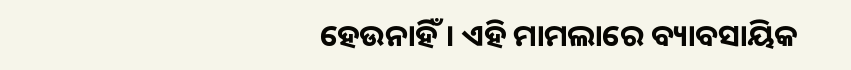ହେଉନାହିଁ। ଏହି ମାମଲାରେ ‌ବ୍ୟାବସାୟିକ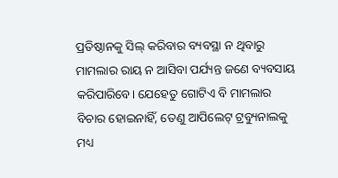ପ୍ରତିଷ୍ଠାନକୁ ସିଲ୍‌ କରିବାର ବ୍ୟବସ୍ଥା ନ ଥିବାରୁ ମାମଲାର ରାୟ ନ ଆସିବା ପର୍ଯ୍ୟନ୍ତ ଜଣେ ବ୍ୟବସାୟ କରିପାରିବେ। ଯେହେତୁ ଗୋଟିଏ ବି ମାମଲାର ବିଚାର ହୋଇନାହିଁ, ତେଣୁ ଆପିଲେଟ୍‌ ଟ୍ରବ୍ୟୁନାଲକୁ ମଧ୍ୟ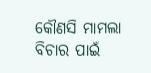କୌଣସି ମାମଲା ବିଚାର ପାଇଁ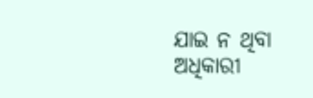ଯାଇ ନ ଥିବା ଅଧିକାରୀ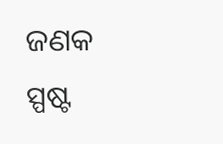ଜଣକ ସ୍ପଷ୍ଟ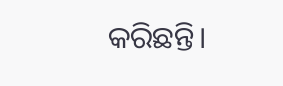କରିଛନ୍ତି।